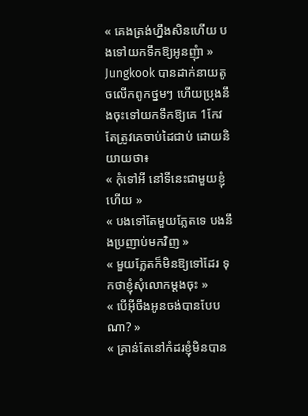« គេងត្រង់ហ្នឹងសិនហើយ បងទៅយកទឹកឱ្យអូនញុំា » Jungkook បានដាក់នាយតូចលើកពូកថ្នមៗ ហើយប្រុងនឹងចុះទៅយកទឹកឱ្យគេ 1កែវ តែត្រូវគេចាប់ដៃជាប់ ដោយនិយាយថា៖
« កុំទៅអី នៅទីនេះជាមួយខ្ញុំហើយ »
« បងទៅតែមួយភ្លែតទេ បងនឹងប្រញាប់មកវិញ »
« មួយភ្លែតក៏មិនឱ្យទៅដែរ ទុកថាខ្ញុំសុំលោកម្ដងចុះ »
« បើអ៊ីចឹងអូនចង់បានបែបណា? »
« គ្រាន់តែនៅកំដរខ្ញុំមិនបាន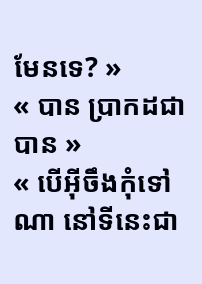មែនទេ? »
« បាន ប្រាកដជាបាន »
« បើអ៊ីចឹងកុំទៅណា នៅទីនេះជា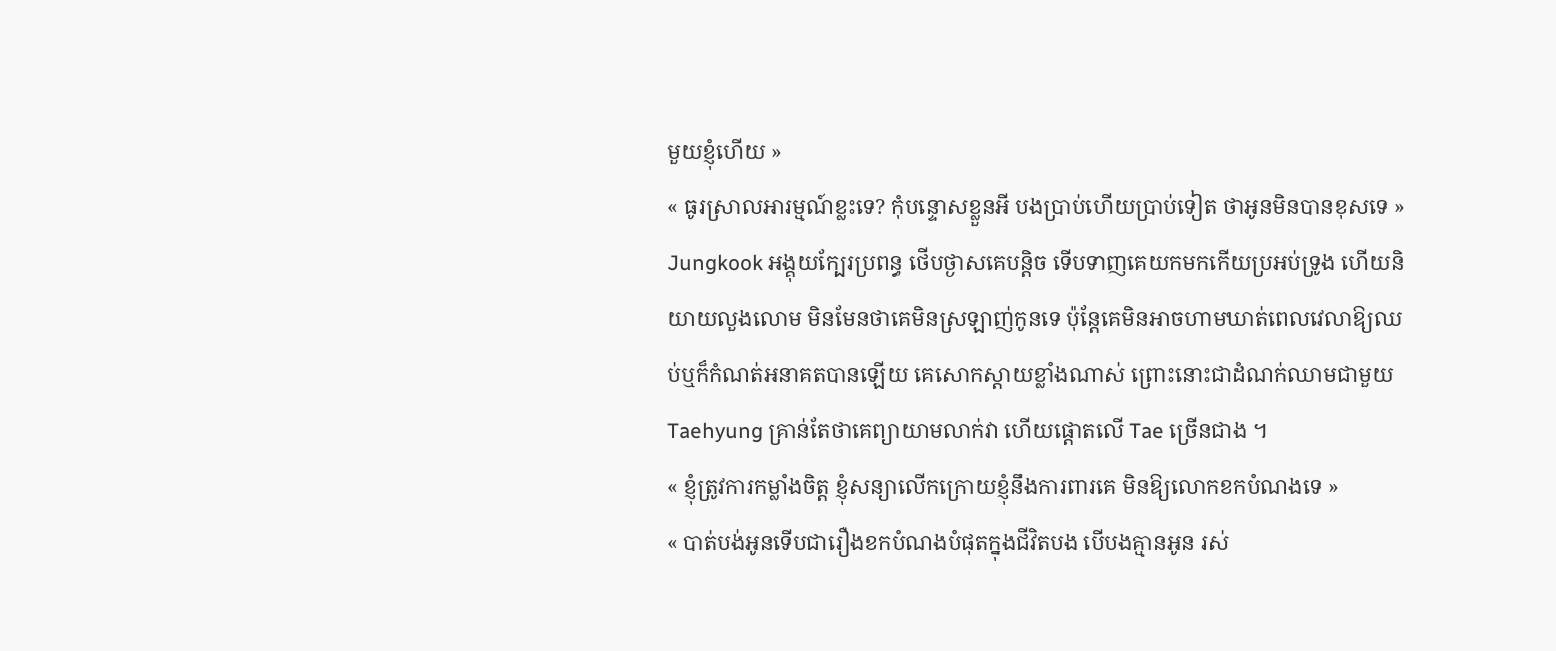មួយខ្ញុំហើយ »
« ធូរស្រាលអារម្មណ៍ខ្លះទេ? កុំបន្ទោសខ្លួនអី បងប្រាប់ហើយប្រាប់ទៀត ថាអូនមិនបានខុសទេ » Jungkook អង្គុយក្បែរប្រពន្ធ ថើបថ្ងាសគេបន្តិច ទើបទាញគេយកមកកើយប្រអប់ទ្រូង ហើយនិយាយលួងលោម មិនមែនថាគេមិនស្រឡាញ់កូនទេ ប៉ុន្តែគេមិនអាចហាមឃាត់ពេលវេលាឱ្យឈប់ឬក៏កំណត់អនាគតបានឡើយ គេសោកស្ដាយខ្លាំងណាស់ ព្រោះនោះជាដំណក់ឈាមជាមួយ Taehyung គ្រាន់តែថាគេព្យាយាមលាក់វា ហើយផ្ដោតលើ Tae ច្រើនជាង ។
« ខ្ញុំត្រូវការកម្លាំងចិត្ត ខ្ញុំសន្យាលើកក្រោយខ្ញុំនឹងការពារគេ មិនឱ្យលោកខកបំណងទេ »
« បាត់បង់អូនទើបជារឿងខកបំណងបំផុតក្នុងជីវិតបង បើបងគ្មានអូន រស់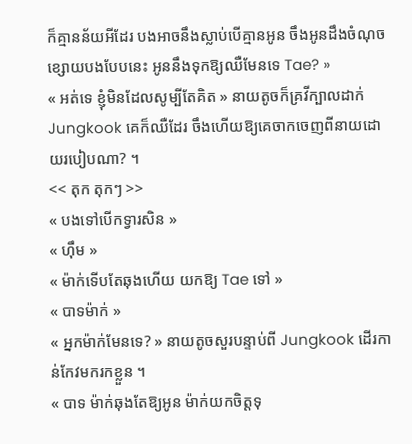ក៏គ្មានន័យអីដែរ បងអាចនឹងស្លាប់បើគ្មានអូន ចឹងអូនដឹងចំណុចខ្សោយបងបែបនេះ អូននឹងទុកឱ្យឈឺមែនទេ Tae? »
« អត់ទេ ខ្ញុំមិនដែលសូម្បីតែគិត » នាយតូចក៏គ្រវីក្បាលដាក់ Jungkook គេក៏ឈឺដែរ ចឹងហើយឱ្យគេចាកចេញពីនាយដោយរបៀបណា? ។
<< តុក តុកៗ >>
« បងទៅបើកទ្វារសិន »
« ហ៊ឹម »
« ម៉ាក់ទើបតែឆុងហើយ យកឱ្យ Tae ទៅ »
« បាទម៉ាក់ »
« អ្នកម៉ាក់មែនទេ? » នាយតូចសួរបន្ទាប់ពី Jungkook ដើរកាន់កែវមករកខ្លួន ។
« បាទ ម៉ាក់ឆុងតែឱ្យអូន ម៉ាក់យកចិត្តទុ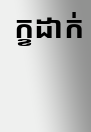ក្ខដាក់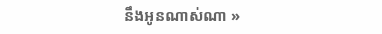នឹងអូនណាស់ណា »